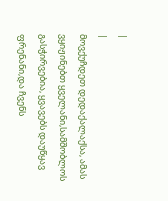|
|
მოვქუჩდეთ დედაქალაქსა, ამას ვყიჟინებთ ყველანი,სამშობლოს გასჭირვებია, ყვავებს დაუწყავ ფრენანი,და ჩვენს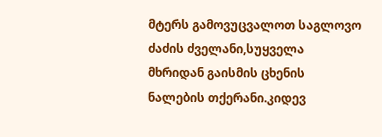მტერს გამოვუცვალოთ საგლოვო ძაძის ძველანი,სუყველა მხრიდან გაისმის ცხენის ნალების თქერანი.კიდევ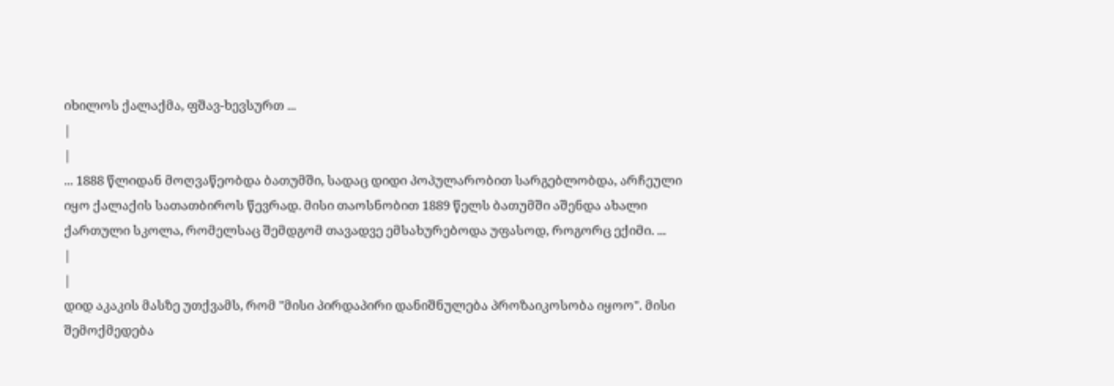იხილოს ქალაქმა, ფშავ-ხევსურთ ...
|
|
... 1888 წლიდან მოღვაწეობდა ბათუმში, სადაც დიდი პოპულარობით სარგებლობდა, არჩეული იყო ქალაქის სათათბიროს წევრად. მისი თაოსნობით 1889 წელს ბათუმში აშენდა ახალი ქართული სკოლა, რომელსაც შემდგომ თავადვე ემსახურებოდა უფასოდ, როგორც ექიმი. ...
|
|
დიდ აკაკის მასზე უთქვამს, რომ "მისი პირდაპირი დანიშნულება პროზაიკოსობა იყოო". მისი შემოქმედება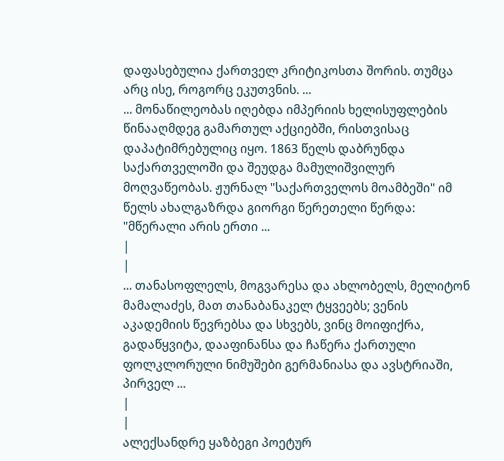დაფასებულია ქართველ კრიტიკოსთა შორის. თუმცა არც ისე, როგორც ეკუთვნის. ...
... მონაწილეობას იღებდა იმპერიის ხელისუფლების წინააღმდეგ გამართულ აქციებში, რისთვისაც დაპატიმრებულიც იყო. 1863 წელს დაბრუნდა საქართველოში და შეუდგა მამულიშვილურ მოღვაწეობას. ჟურნალ "საქართველოს მოამბეში" იმ წელს ახალგაზრდა გიორგი წერეთელი წერდა: "მწერალი არის ერთი ...
|
|
... თანასოფლელს, მოგვარესა და ახლობელს, მელიტონ მამალაძეს, მათ თანაბანაკელ ტყვეებს; ვენის აკადემიის წევრებსა და სხვებს, ვინც მოიფიქრა, გადაწყვიტა, დააფინანსა და ჩაწერა ქართული ფოლკლორული ნიმუშები გერმანიასა და ავსტრიაში, პირველ ...
|
|
ალექსანდრე ყაზბეგი პოეტურ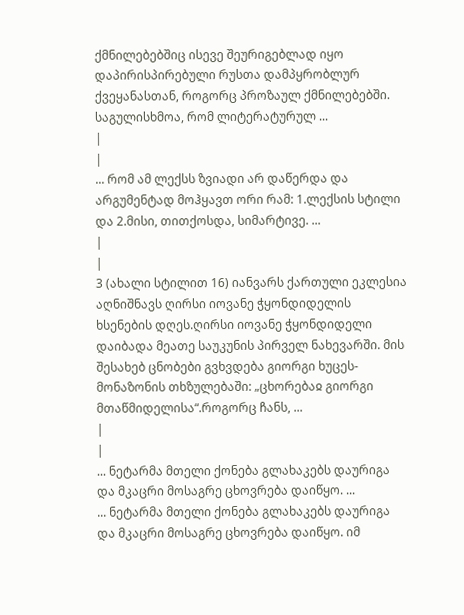ქმნილებებშიც ისევე შეურიგებლად იყო დაპირისპირებული რუსთა დამპყრობლურ ქვეყანასთან, როგორც პროზაულ ქმნილებებში. საგულისხმოა, რომ ლიტერატურულ ...
|
|
... რომ ამ ლექსს ზვიადი არ დაწერდა და არგუმენტად მოჰყავთ ორი რამ: 1.ლექსის სტილი და 2.მისი, თითქოსდა, სიმარტივე. ...
|
|
3 (ახალი სტილით 16) იანვარს ქართული ეკლესია აღნიშნავს ღირსი იოვანე ჭყონდიდელის ხსენების დღეს.ღირსი იოვანე ჭყონდიდელი დაიბადა მეათე საუკუნის პირველ ნახევარში. მის შესახებ ცნობები გვხვდება გიორგი ხუცეს-მონაზონის თხზულებაში: „ცხორებაჲ გიორგი მთაწმიდელისა“.როგორც ჩანს, ...
|
|
... ნეტარმა მთელი ქონება გლახაკებს დაურიგა და მკაცრი მოსაგრე ცხოვრება დაიწყო. ...
... ნეტარმა მთელი ქონება გლახაკებს დაურიგა და მკაცრი მოსაგრე ცხოვრება დაიწყო. იმ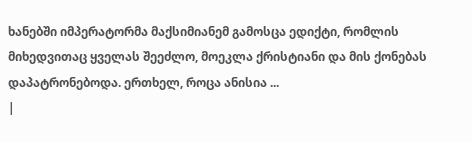ხანებში იმპერატორმა მაქსიმიანემ გამოსცა ედიქტი, რომლის მიხედვითაც ყველას შეეძლო, მოეკლა ქრისტიანი და მის ქონებას დაპატრონებოდა. ერთხელ, როცა ანისია ...
|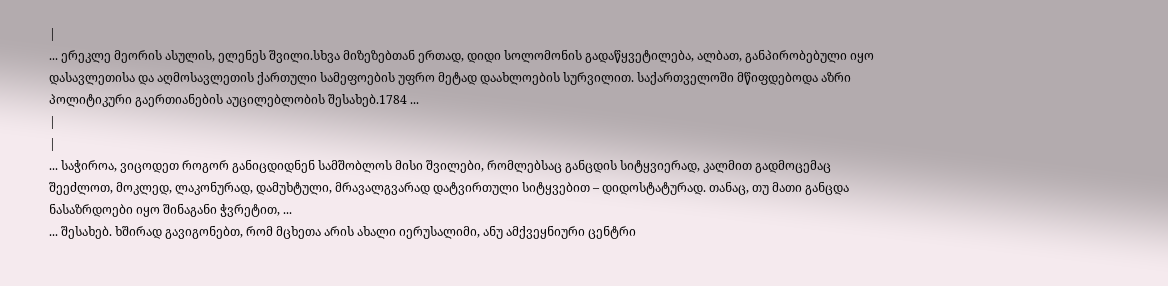|
... ერეკლე მეორის ასულის, ელენეს შვილი.სხვა მიზეზებთან ერთად, დიდი სოლომონის გადაწყვეტილება, ალბათ, განპირობებული იყო დასავლეთისა და აღმოსავლეთის ქართული სამეფოების უფრო მეტად დაახლოების სურვილით. საქართველოში მწიფდებოდა აზრი პოლიტიკური გაერთიანების აუცილებლობის შესახებ.1784 ...
|
|
... საჭიროა, ვიცოდეთ როგორ განიცდიდნენ სამშობლოს მისი შვილები, რომლებსაც განცდის სიტყვიერად, კალმით გადმოცემაც შეეძლოთ, მოკლედ, ლაკონურად, დამუხტული, მრავალგვარად დატვირთული სიტყვებით – დიდოსტატურად. თანაც, თუ მათი განცდა ნასაზრდოები იყო შინაგანი ჭვრეტით, ...
... შესახებ. ხშირად გავიგონებთ, რომ მცხეთა არის ახალი იერუსალიმი, ანუ ამქვეყნიური ცენტრი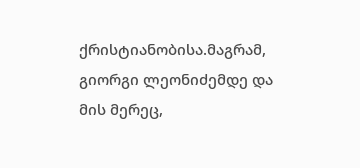ქრისტიანობისა.მაგრამ, გიორგი ლეონიძემდე და მის მერეც,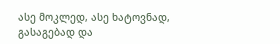ასე მოკლედ, ასე ხატოვნად, გასაგებად და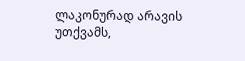ლაკონურად არავის უთქვამს,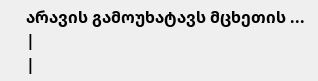არავის გამოუხატავს მცხეთის ...
|
|